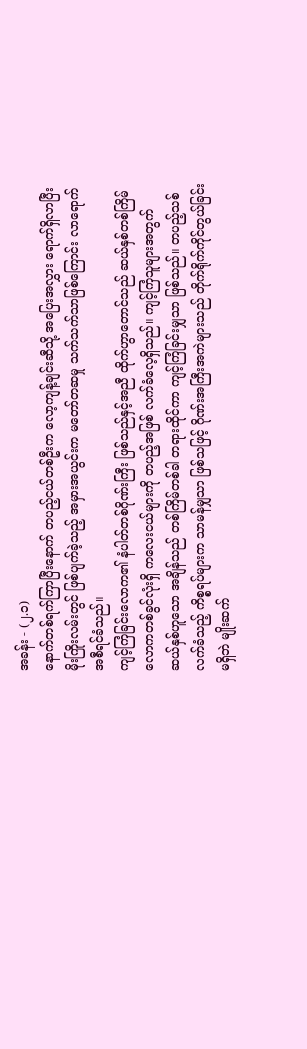အခန်း - (၂.၁)
နောက်တစ်ရက်ကြာပြီးနောက် တပည့်ငယ်တစ်ဦးက လော့ကျန့်ချင်းဆီသို့ အပြေးအလွှား ရောက်ရှိလာပြီး မိုးကြိုးလမ်းတွင် ဖြစ်ပျက်ခဲ့သည့် အမှားအယွင်းက မတော်တဆမှု သက်သက်သာဖြစ်ကြောင်း လာရောက်အစီရင်ခံသည်။
ကျင့်ကြံခြင်းလောက၏ နံပါတ်တစ်ဂိုဏ်းကြီး ဖြစ်သည်နှင့်အညီ ထိုက်ဟွာတောင်သည် ဆယ်နှစ်တစ်ကြိမ် လောကတစ်ခွင်လုံးရှိ ကလေးငယ်များကို တပည့်အဖြစ် လက်ခံလေ့ရှိသည်။ ကျင့်ကြံသူများအတွက် ဆယ်နှစ်ဟူသော အချိန်သည် တစ်ကြိမ်တစ်ခါ တရားထိုင်ကာ ကျင့်ကြံခြင်းမျှသာ ဖြစ်သည်။ တပည့်သစ်လက်ခံသည့် ကိစ္စရပ်များက သာမန်မျှသာ ဖြစ်သဖြင့် ဂိုဏ်းအကြီးအကဲများသည် တိုက်ရိုက်ကိုင်တွယ်ခြင်း မရှိဘဲ မျိုးဆက်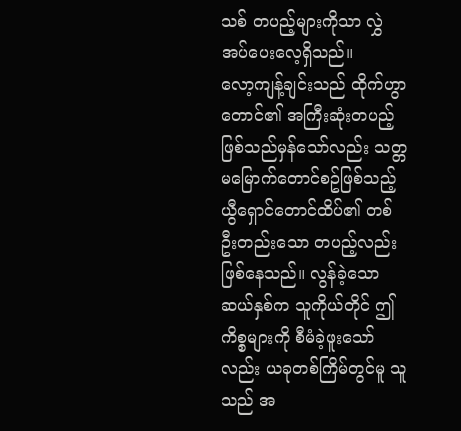သစ် တပည့်များကိုသာ လွှဲအပ်ပေးလေ့ရှိသည်။
လော့ကျန့်ချင်းသည် ထိုက်ဟွာတောင်၏ အကြီးဆုံးတပည့် ဖြစ်သည်မှန်သော်လည်း သတ္တမမြောက်တောင်စဥ်ဖြစ်သည့် ယွီရှောင်တောင်ထိပ်၏ တစ်ဦးတည်းသော တပည့်လည်း ဖြစ်နေသည်။ လွန်ခဲ့သော ဆယ်နှစ်က သူကိုယ်တိုင် ဤကိစ္စများကို စီမံခဲ့ဖူးသော်လည်း ယခုတစ်ကြိမ်တွင်မူ သူသည် အ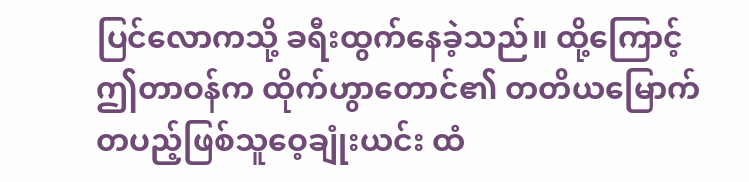ပြင်လောကသို့ ခရီးထွက်နေခဲ့သည်။ ထို့ကြောင့် ဤတာဝန်က ထိုက်ဟွာတောင်၏ တတိယမြောက် တပည့်ဖြစ်သူဝေ့ချုံးယင်း ထံ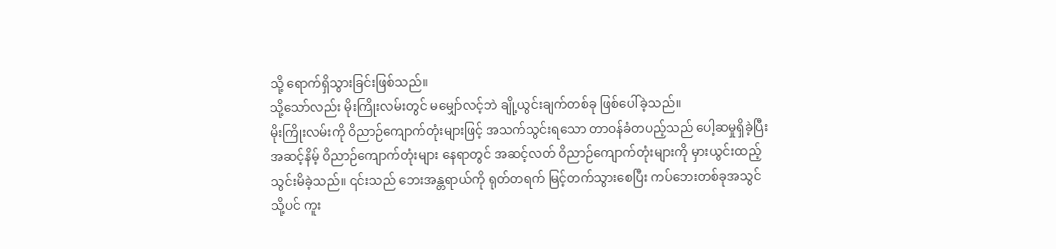သို့ ရောက်ရှိသွားခြင်းဖြစ်သည်။
သို့သော်လည်း မိုးကြိုးလမ်းတွင် မမျှော်လင့်ဘဲ ချို့ယွင်းချက်တစ်ခု ဖြစ်ပေါ်ခဲ့သည်။
မိုးကြိုးလမ်းကို ဝိညာဉ်ကျောက်တုံးများဖြင့် အသက်သွင်းရသော တာဝန်ခံတပည့်သည် ပေါ့ဆမှုရှိခဲ့ပြီး အဆင့်နိမ့် ဝိညာဉ်ကျောက်တုံးများ နေရာတွင် အဆင့်လတ် ဝိညာဉ်ကျောက်တုံးများကို မှားယွင်းထည့်သွင်းမိခဲ့သည်။ ၎င်းသည် ဘေးအန္တရာယ်ကို ရုတ်တရက် မြင့်တက်သွားစေပြီး ကပ်ဘေးတစ်ခုအသွင်သို့ပင် ကူး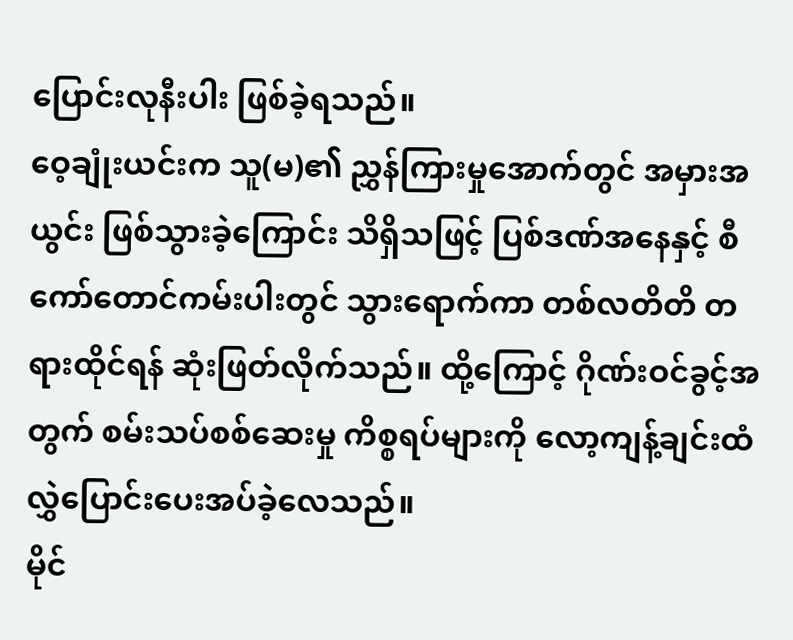ပြောင်းလုနီးပါး ဖြစ်ခဲ့ရသည်။
ဝေ့ချုံးယင်းက သူ(မ)၏ ညွှန်ကြားမှုအောက်တွင် အမှားအယွင်း ဖြစ်သွားခဲ့ကြောင်း သိရှိသဖြင့် ပြစ်ဒဏ်အနေနှင့် စီကော်တောင်ကမ်းပါးတွင် သွားရောက်ကာ တစ်လတိတိ တရားထိုင်ရန် ဆုံးဖြတ်လိုက်သည်။ ထို့ကြောင့် ဂိုဏ်းဝင်ခွင့်အတွက် စမ်းသပ်စစ်ဆေးမှု ကိစ္စရပ်များကို လော့ကျန့်ချင်းထံ လွှဲပြောင်းပေးအပ်ခဲ့လေသည်။
မိုင်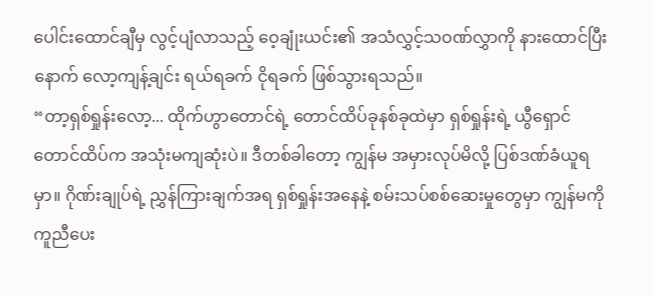ပေါင်းထောင်ချီမှ လွင့်ပျံလာသည့် ဝေ့ချုံးယင်း၏ အသံလွှင့်သဝဏ်လွှာကို နားထောင်ပြီးနောက် လော့ကျန့်ချင်း ရယ်ရခက် ငိုရခက် ဖြစ်သွားရသည်။
“တာ့ရှစ်ရှုန်းလော့... ထိုက်ဟွာတောင်ရဲ့ တောင်ထိပ်ခုနစ်ခုထဲမှာ ရှစ်ရှုန်းရဲ့ ယွီရှောင်တောင်ထိပ်က အသုံးမကျဆုံးပဲ။ ဒီတစ်ခါတော့ ကျွန်မ အမှားလုပ်မိလို့ ပြစ်ဒဏ်ခံယူရမှာ။ ဂိုဏ်းချုပ်ရဲ့ ညွှန်ကြားချက်အရ ရှစ်ရှုန်းအနေနဲ့ စမ်းသပ်စစ်ဆေးမှုတွေမှာ ကျွန်မကို ကူညီပေး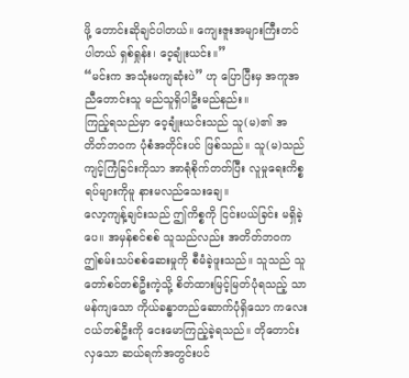ဖို့ တောင်းဆိုချင်ပါတယ်။ ကျေးဇူးအများကြီးတင်ပါတယ် ရှစ်ရှုန်း၊ ဝေ့ချုံးယင်း။”
“မင်းက အသုံးမကျဆုံးပဲ” ဟု ပြောပြီးမှ အကူအညီတောင်းသူ မည်သူရှိပါဦးမည်နည်း။
ကြည့်ရသည်မှာ ဝေ့ချုံးယင်းသည် သူ(မ)၏ အတိတ်ဘဝက ပုံစံအတိုင်းပင် ဖြစ်သည်။ သူ(မ)သည် ကျင့်ကြံခြင်းကိုသာ အာရုံစိုက်တတ်ပြီး လူမှုရေးကိစ္စရပ်များကိုမူ နားမလည်သေးချေ။
လော့ကျန့်ချင်းသည် ဤကိစ္စကို ငြင်းပယ်ခြင်း မရှိခဲ့ပေ။ အမှန်စင်စစ် သူသည်လည်း အတိတ်ဘဝက ဤစမ်းသပ်စစ်ဆေးမှုကို စီမံခဲ့ဖူးသည်။ သူသည် သူတော်စင်တစ်ဦးကဲ့သို့ စိတ်ထားမြင့်မြတ်ပုံရသည့် သာမန်ကျသော ကိုယ်ခန္ဓာတည်ဆောက်ပုံရှိသော ကလေးငယ်တစ်ဦးကို ငေးမောကြည့်ခဲ့ရသည်။ တိုတောင်းလှသော ဆယ်ရက်အတွင်းပင်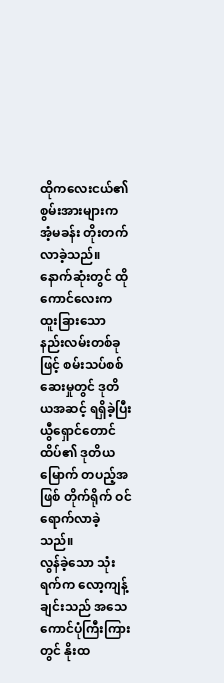ထိုကလေးငယ်၏ စွမ်းအားများက အံ့မခန်း တိုးတက်လာခဲ့သည်။ နောက်ဆုံးတွင် ထိုကောင်လေးက ထူးခြားသော နည်းလမ်းတစ်ခုဖြင့် စမ်းသပ်စစ်ဆေးမှုတွင် ဒုတိယအဆင့် ရရှိခဲ့ပြီး ယွီရှောင်တောင်ထိပ်၏ ဒုတိယမြောက် တပည့်အဖြစ် တိုက်ရိုက် ဝင်ရောက်လာခဲ့သည်။
လွန်ခဲ့သော သုံးရက်က လော့ကျန့်ချင်းသည် အသေကောင်ပုံကြီးကြားတွင် နိုးထ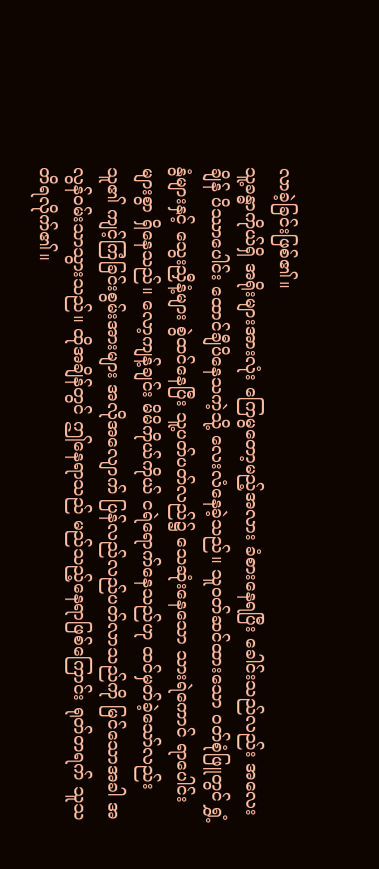လာခဲ့ခြင်းဖြစ်၏။
သူ့ခန္ဓာကိုယ်ရှိ အရိုးများအားလုံး ကြေမွတော့မည့်အလား ခံစားနေရပြီး ခေါင်းသည်လည်း အလေးချိန် ပိဿာပေါင်း ထောင်ချီပိနေသကဲ့သို့ လေးလံနေခဲ့သည်။ သူဝတ်ဆင်ထားသော ဝတ်စုံဖြူတွင် ရွှံ့နွံများနှင့် သွေးညှီနံ့များ စွဲထင်နေပြီး သူ့ပတ်ပတ်လည်၌ သေဆုံးနေသော သားရဲကောင် ရာပေါင်းများစွာ ရှိနေသည်။ လော့ကျန့်ချင်း မိမိကိုယ်ကိုယ် ငရဲရောက်နေသည်ဟု ထင်မှတ်ခဲ့သော်လည်း သူ၏ ကျင့်ကြံခြင်းစွမ်းအားများ အလိုအလျောက် ပြန်လည်လည်ပတ်လာသည်ကို မြင်သောအခါ အလွန်ဝမ်းသာသွားသည်။ ထိုအချိန်တွင် ဤနေရာသည် မည်သည့်နေရာဖြစ်ကြောင်း ရုတ်တရက် သူသတိရလိုက်၏။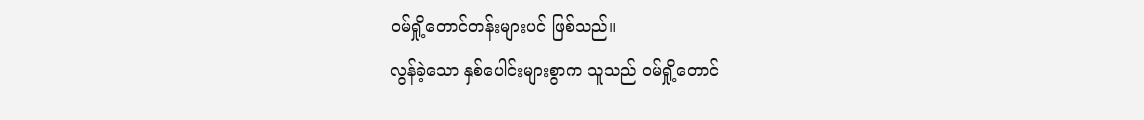ဝမ်ရှို့တောင်တန်းများပင် ဖြစ်သည်။
လွန်ခဲ့သော နှစ်ပေါင်းများစွာက သူသည် ဝမ်ရှို့တောင်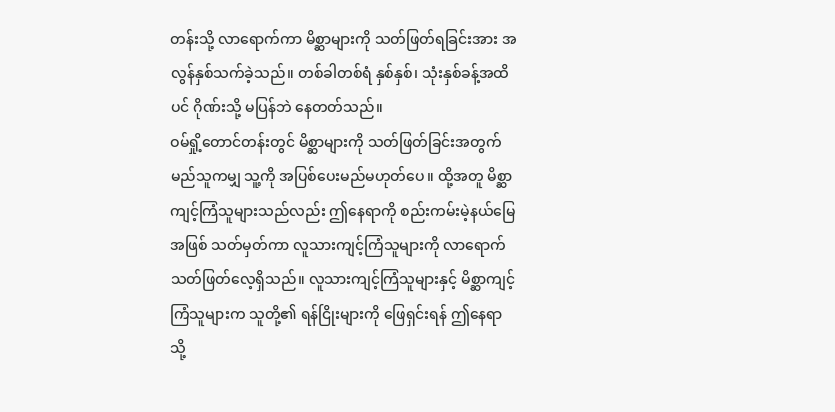တန်းသို့ လာရောက်ကာ မိစ္ဆာများကို သတ်ဖြတ်ရခြင်းအား အလွန်နှစ်သက်ခဲ့သည်။ တစ်ခါတစ်ရံ နှစ်နှစ်၊ သုံးနှစ်ခန့်အထိပင် ဂိုဏ်းသို့ မပြန်ဘဲ နေတတ်သည်။
ဝမ်ရှို့တောင်တန်းတွင် မိစ္ဆာများကို သတ်ဖြတ်ခြင်းအတွက် မည်သူကမျှ သူ့ကို အပြစ်ပေးမည်မဟုတ်ပေ။ ထို့အတူ မိစ္ဆာကျင့်ကြံသူများသည်လည်း ဤနေရာကို စည်းကမ်းမဲ့နယ်မြေအဖြစ် သတ်မှတ်ကာ လူသားကျင့်ကြံသူများကို လာရောက် သတ်ဖြတ်လေ့ရှိသည်။ လူသားကျင့်ကြံသူများနှင့် မိစ္ဆာကျင့်ကြံသူများက သူတို့၏ ရန်ငြိုးများကို ဖြေရှင်းရန် ဤနေရာသို့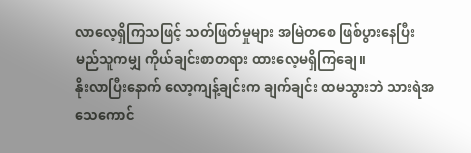လာလေ့ရှိကြသဖြင့် သတ်ဖြတ်မှုများ အမြဲတစေ ဖြစ်ပွားနေပြီး မည်သူကမျှ ကိုယ်ချင်းစာတရား ထားလေ့မရှိကြချေ။
နိုးလာပြီးနောက် လော့ကျန့်ချင်းက ချက်ချင်း ထမသွားဘဲ သားရဲအသေကောင်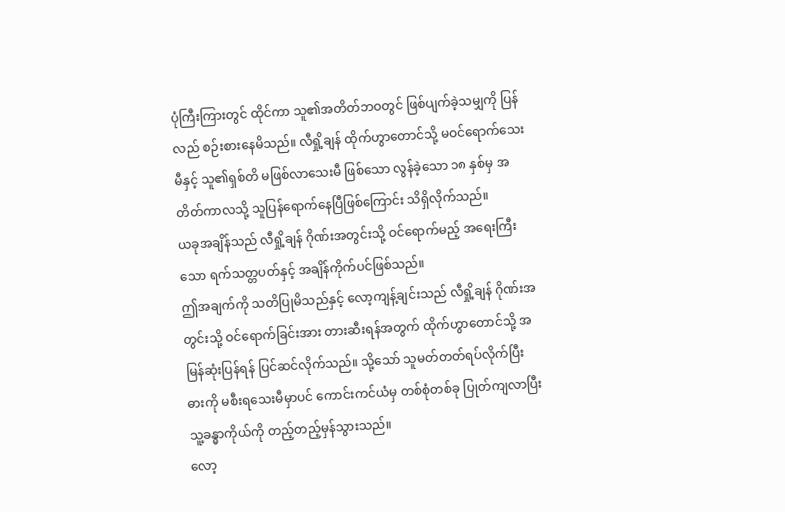ပုံကြီးကြားတွင် ထိုင်ကာ သူ၏အတိတ်ဘဝတွင် ဖြစ်ပျက်ခဲ့သမျှကို ပြန်လည် စဉ်းစားနေမိသည်။ လီရှို့ချန် ထိုက်ဟွာတောင်သို့ မဝင်ရောက်သေးမီနှင့် သူ၏ရှစ်တိ မဖြစ်လာသေးမီ ဖြစ်သော လွန်ခဲ့သော ၁၈ နှစ်မှ အတိတ်ကာလသို့ သူပြန်ရောက်နေပြီဖြစ်ကြောင်း သိရှိလိုက်သည်။
ယခုအချိန်သည် လီရှို့ချန် ဂိုဏ်းအတွင်းသို့ ဝင်ရောက်မည့် အရေးကြီးသော ရက်သတ္တပတ်နှင့် အချိန်ကိုက်ပင်ဖြစ်သည်။
ဤအချက်ကို သတိပြုမိသည်နှင့် လော့ကျန့်ချင်းသည် လီရှို့ချန် ဂိုဏ်းအတွင်းသို့ ဝင်ရောက်ခြင်းအား တားဆီးရန်အတွက် ထိုက်ဟွာတောင်သို့ အမြန်ဆုံးပြန်ရန် ပြင်ဆင်လိုက်သည်။ သို့သော် သူမတ်တတ်ရပ်လိုက်ပြီး ဓားကို မစီးရသေးမီမှာပင် ကောင်းကင်ယံမှ တစ်စုံတစ်ခု ပြုတ်ကျလာပြီး သူ့ခန္ဓာကိုယ်ကို တည့်တည့်မှန်သွားသည်။
လော့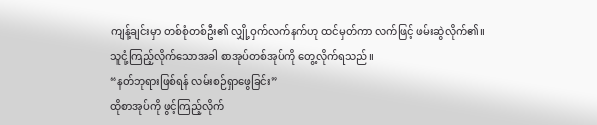ကျန့်ချင်းမှာ တစ်စုံတစ်ဦး၏ လျှို့ဝှက်လက်နက်ဟု ထင်မှတ်ကာ လက်ဖြင့် ဖမ်းဆွဲလိုက်၏။ သူငုံ့ကြည့်လိုက်သောအခါ စာအုပ်တစ်အုပ်ကို တွေ့လိုက်ရသည်။
“နတ်ဘုရားဖြစ်ရန် လမ်းစဉ်ရှာဖွေခြင်း”
ထိုစာအုပ်ကို ဖွင့်ကြည့်လိုက်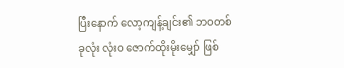ပြီးနောက် လော့ကျန့်ချင်း၏ ဘဝတစ်ခုလုံး လုံးဝ ဇောက်ထိုးမိုးမျှော် ဖြစ်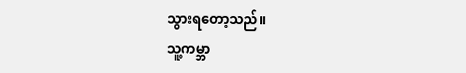သွားရတော့သည်။
သူ့ကမ္ဘာ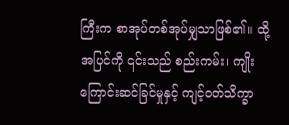ကြီးက စာအုပ်တစ်အုပ်မျှသာဖြစ်၏။ ထို့အပြင်ကို ၎င်းသည် စည်းကမ်း၊ ကျိုးကြောင်းဆင်ခြင်မှုနှင့် ကျင့်ဝတ်သိက္ခာ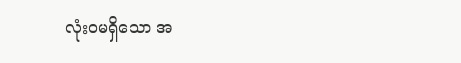လုံးဝမရှိသော အ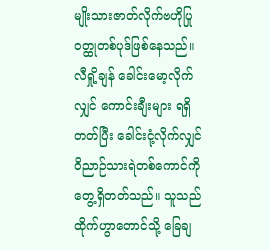မျိုးသားဇာတ်လိုက်ဗဟိုပြု ဝတ္ထုတစ်ပုဒ်ဖြစ်နေသည်။
လီရှို့ချန် ခေါင်းမော့လိုက်လျှင် ကောင်းချီးများ ရရှိတတ်ပြီး ခေါင်းငုံ့လိုက်လျှင် ဝိညာဉ်သားရဲတစ်ကောင်ကို တွေ့ရှိတတ်သည်။ သူသည် ထိုက်ဟွာတောင်သို့ ခြေချ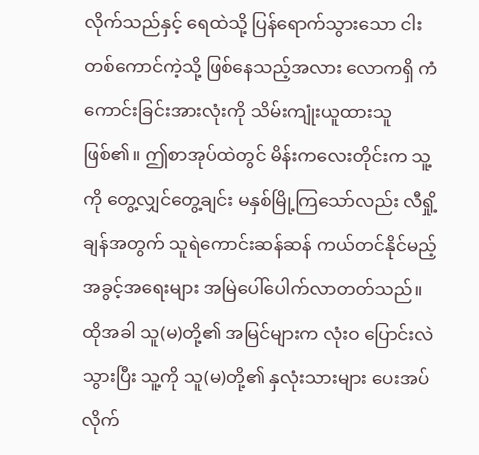လိုက်သည်နှင့် ရေထဲသို့ ပြန်ရောက်သွားသော ငါးတစ်ကောင်ကဲ့သို့ ဖြစ်နေသည့်အလား လောကရှိ ကံကောင်းခြင်းအားလုံးကို သိမ်းကျုံးယူထားသူဖြစ်၏။ ဤစာအုပ်ထဲတွင် မိန်းကလေးတိုင်းက သူ့ကို တွေ့လျှင်တွေ့ချင်း မနှစ်မြို့ကြသော်လည်း လီရှို့ချန်အတွက် သူရဲကောင်းဆန်ဆန် ကယ်တင်နိုင်မည့် အခွင့်အရေးများ အမြဲပေါ်ပေါက်လာတတ်သည်။ ထိုအခါ သူ(မ)တို့၏ အမြင်များက လုံးဝ ပြောင်းလဲသွားပြီး သူ့ကို သူ(မ)တို့၏ နှလုံးသားများ ပေးအပ်လိုက်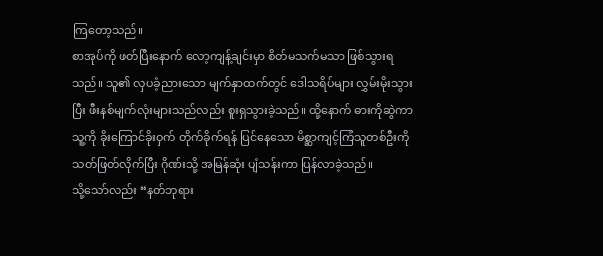ကြတော့သည်။
စာအုပ်ကို ဖတ်ပြီးနောက် လော့ကျန့်ချင်းမှာ စိတ်မသက်မသာ ဖြစ်သွားရသည်။ သူ၏ လှပခံ့ညားသော မျက်နှာထက်တွင် ဒေါသရိပ်များ လွှမ်းမိုးသွားပြီး ဖီးနစ်မျက်လုံးများသည်လည်း စူးရှသွားခဲ့သည်။ ထို့နောက် ဓားကိုဆွဲကာ သူ့ကို ခိုးကြောင်ခိုးဝှက် တိုက်ခိုက်ရန် ပြင်နေသော မိစ္ဆာကျင့်ကြံသူတစ်ဦးကို သတ်ဖြတ်လိုက်ပြီး ဂိုဏ်းသို့ အမြန်ဆုံး ပျံသန်းကာ ပြန်လာခဲ့သည်။
သို့သော်လည်း “နတ်ဘုရား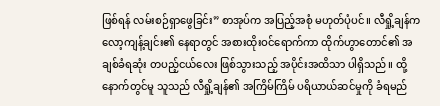ဖြစ်ရန် လမ်းစဉ်ရှာဖွေခြင်း” စာအုပ်က အပြည့်အစုံ မဟုတ်ပုံပင်။ လီရှို့ချန်က လော့ကျန့်ချင်း၏ နေရာတွင် အစားထိုးဝင်ရောက်ကာ ထိုက်ဟွာတောင်၏ အချစ်ခံရဆုံး တပည့်ငယ်လေး ဖြစ်သွားသည့် အပိုင်းအထိသာ ပါရှိသည်။ ထို့နောက်တွင်မူ သူသည် လီရှို့ချန်၏ အကြိမ်ကြိမ် ပရိယာယ်ဆင်မှုကို ခံရမည်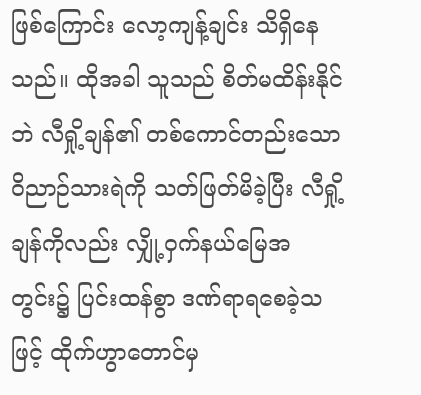ဖြစ်ကြောင်း လော့ကျန့်ချင်း သိရှိနေသည်။ ထိုအခါ သူသည် စိတ်မထိန်းနိုင်ဘဲ လီရှို့ချန်၏ တစ်ကောင်တည်းသော ဝိညာဉ်သားရဲကို သတ်ဖြတ်မိခဲ့ပြီး လီရှို့ချန်ကိုလည်း လျှို့ဝှက်နယ်မြေအတွင်း၌ ပြင်းထန်စွာ ဒဏ်ရာရစေခဲ့သဖြင့် ထိုက်ဟွာတောင်မှ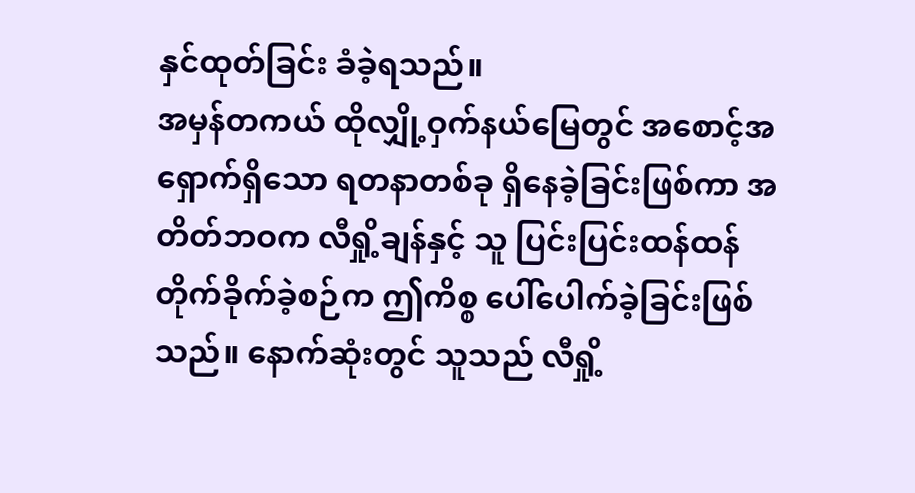နှင်ထုတ်ခြင်း ခံခဲ့ရသည်။
အမှန်တကယ် ထိုလျှို့ဝှက်နယ်မြေတွင် အစောင့်အရှောက်ရှိသော ရတနာတစ်ခု ရှိနေခဲ့ခြင်းဖြစ်ကာ အတိတ်ဘဝက လီရှို့ချန်နှင့် သူ ပြင်းပြင်းထန်ထန် တိုက်ခိုက်ခဲ့စဉ်က ဤကိစ္စ ပေါ်ပေါက်ခဲ့ခြင်းဖြစ်သည်။ နောက်ဆုံးတွင် သူသည် လီရှို့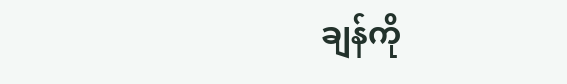ချန်ကို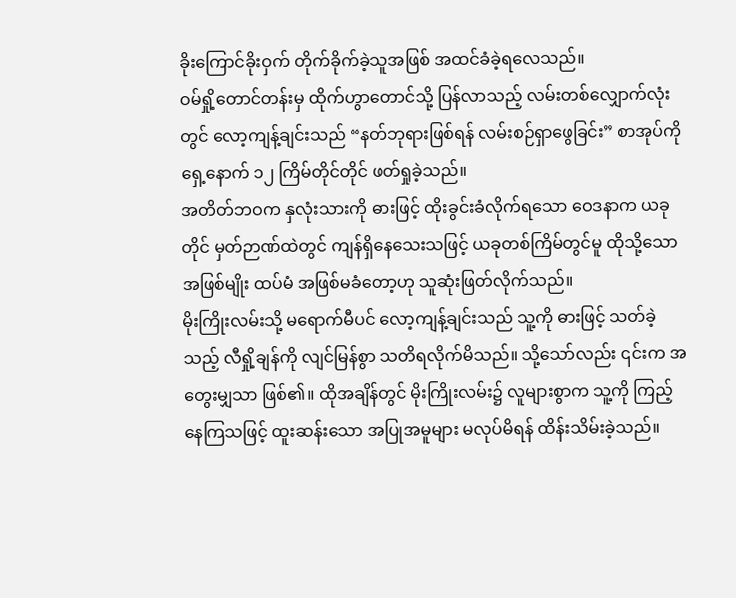ခိုးကြောင်ခိုးဝှက် တိုက်ခိုက်ခဲ့သူအဖြစ် အထင်ခံခဲ့ရလေသည်။
ဝမ်ရှို့တောင်တန်းမှ ထိုက်ဟွာတောင်သို့ ပြန်လာသည့် လမ်းတစ်လျှောက်လုံးတွင် လော့ကျန့်ချင်းသည် “နတ်ဘုရားဖြစ်ရန် လမ်းစဉ်ရှာဖွေခြင်း” စာအုပ်ကို ရှေ့နောက် ၁၂ ကြိမ်တိုင်တိုင် ဖတ်ရှုခဲ့သည်။
အတိတ်ဘဝက နှလုံးသားကို ဓားဖြင့် ထိုးခွင်းခံလိုက်ရသော ဝေဒနာက ယခုတိုင် မှတ်ဉာဏ်ထဲတွင် ကျန်ရှိနေသေးသဖြင့် ယခုတစ်ကြိမ်တွင်မူ ထိုသို့သော အဖြစ်မျိုး ထပ်မံ အဖြစ်မခံတော့ဟု သူဆုံးဖြတ်လိုက်သည်။
မိုးကြိုးလမ်းသို့ မရောက်မီပင် လော့ကျန့်ချင်းသည် သူ့ကို ဓားဖြင့် သတ်ခဲ့သည့် လီရှို့ချန်ကို လျင်မြန်စွာ သတိရလိုက်မိသည်။ သို့သော်လည်း ၎င်းက အတွေးမျှသာ ဖြစ်၏။ ထိုအချိန်တွင် မိုးကြိုးလမ်း၌ လူများစွာက သူ့ကို ကြည့်နေကြသဖြင့် ထူးဆန်းသော အပြုအမူများ မလုပ်မိရန် ထိန်းသိမ်းခဲ့သည်။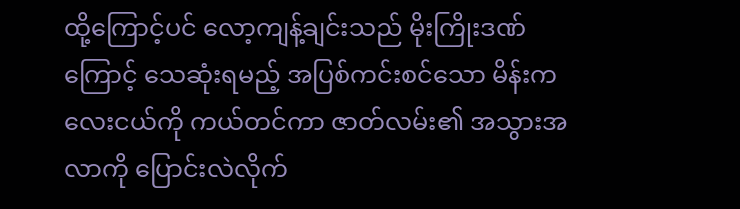ထို့ကြောင့်ပင် လော့ကျန့်ချင်းသည် မိုးကြိုးဒဏ်ကြောင့် သေဆုံးရမည့် အပြစ်ကင်းစင်သော မိန်းကလေးငယ်ကို ကယ်တင်ကာ ဇာတ်လမ်း၏ အသွားအလာကို ပြောင်းလဲလိုက်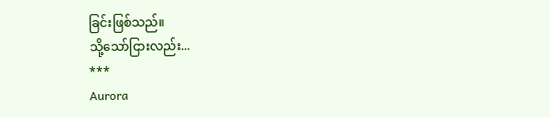ခြင်းဖြစ်သည်။
သို့သော်ငြားလည်း...
***
Aurora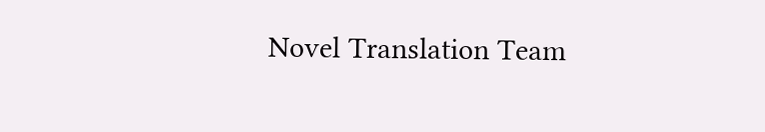Novel Translation Team